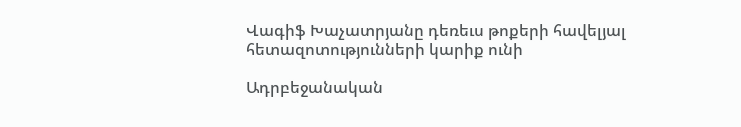Վագիֆ Խաչատրյանը դեռեւս թոքերի հավելյալ հետազոտությունների կարիք ունի

Ադրբեջանական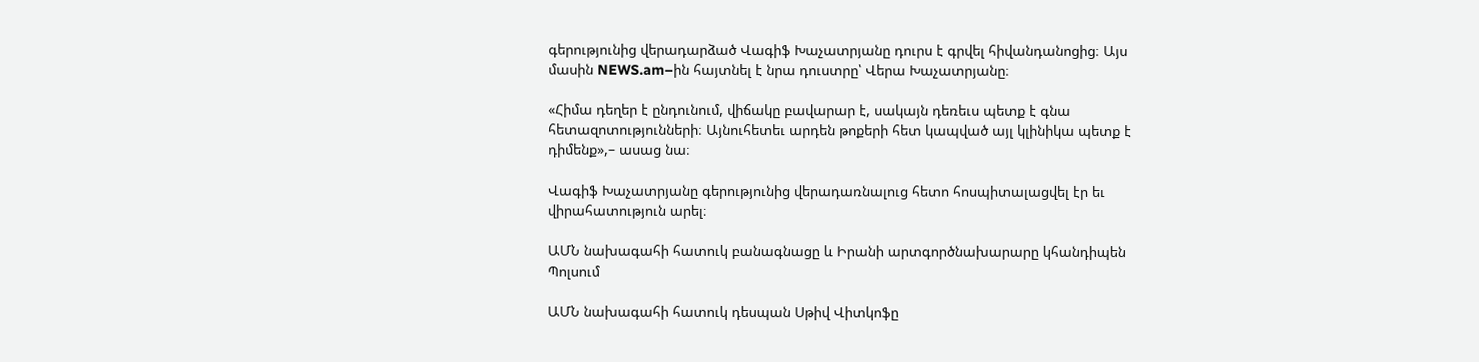գերությունից վերադարձած Վագիֆ Խաչատրյանը դուրս է գրվել հիվանդանոցից։ Այս մասին NEWS.am–ին հայտնել է նրա դուստրը՝ Վերա Խաչատրյանը։

«Հիմա դեղեր է ընդունում, վիճակը բավարար է, սակայն դեռեւս պետք է գնա հետազոտությունների։ Այնուհետեւ արդեն թոքերի հետ կապված այլ կլինիկա պետք է դիմենք»,– ասաց նա։

Վագիֆ Խաչատրյանը գերությունից վերադառնալուց հետո հոսպիտալացվել էր եւ վիրահատություն արել։

ԱՄՆ նախագահի հատուկ բանագնացը և Իրանի արտգործնախարարը կհանդիպեն Պոլսում

ԱՄՆ նախագահի հատուկ դեսպան Սթիվ Վիտկոֆը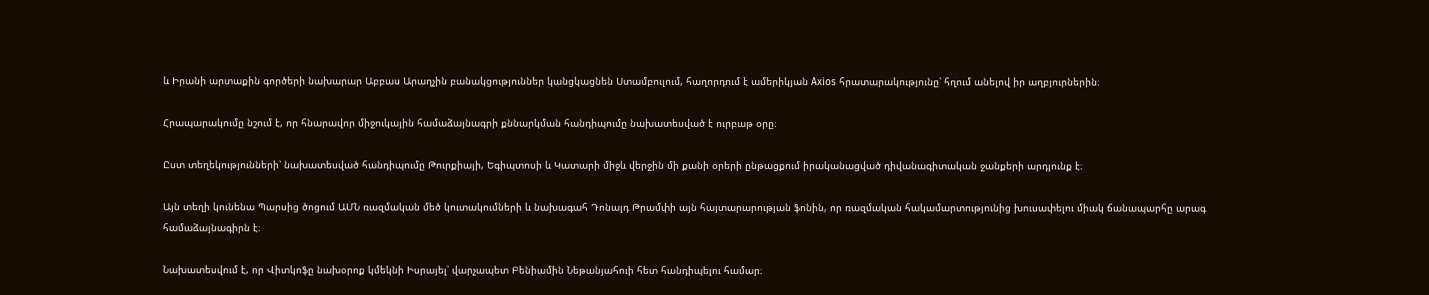և Իրանի արտաքին գործերի նախարար Աբբաս Արաղչին բանակցություններ կանցկացնեն Ստամբուլում, հաղորդում է ամերիկյան Axios հրատարակությունը՝ հղում անելով իր աղբյուրներին։

Հրապարակումը նշում է, որ հնարավոր միջուկային համաձայնագրի քննարկման հանդիպումը նախատեսված է ուրբաթ օրը։

Ըստ տեղեկությունների՝ նախատեսված հանդիպումը Թուրքիայի, Եգիպտոսի և Կատարի միջև վերջին մի քանի օրերի ընթացքում իրականացված դիվանագիտական ջանքերի արդյունք է։

Այն տեղի կունենա Պարսից ծոցում ԱՄՆ ռազմական մեծ կուտակումների և նախագահ Դոնալդ Թրամփի այն հայտարարության ֆոնին, որ ռազմական հակամարտությունից խուսափելու միակ ճանապարհը արագ համաձայնագիրն է։

Նախատեսվում է, որ Վիտկոֆը նախօրոք կմեկնի Իսրայել՝ վարչապետ Բենիամին Նեթանյահուի հետ հանդիպելու համար։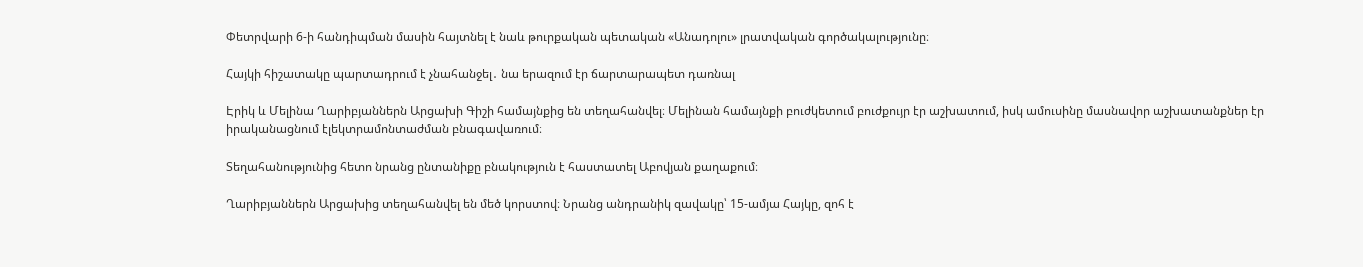Փետրվարի 6-ի հանդիպման մասին հայտնել է նաև թուրքական պետական «Անադոլու» լրատվական գործակալությունը։

Հայկի հիշատակը պարտադրում է չնահանջել․ նա երազում էր ճարտարապետ դառնալ

Էրիկ և Մելինա Ղարիբյաններն Արցախի Գիշի համայնքից են տեղահանվել։ Մելինան համայնքի բուժկետում բուժքույր էր աշխատում, իսկ ամուսինը մասնավոր աշխատանքներ էր իրականացնում էլեկտրամոնտաժման բնագավառում։

Տեղահանությունից հետո նրանց ընտանիքը բնակություն է հաստատել Աբովյան քաղաքում։

Ղարիբյաններն Արցախից տեղահանվել են մեծ կորստով։ Նրանց անդրանիկ զավակը՝ 15-ամյա Հայկը, զոհ է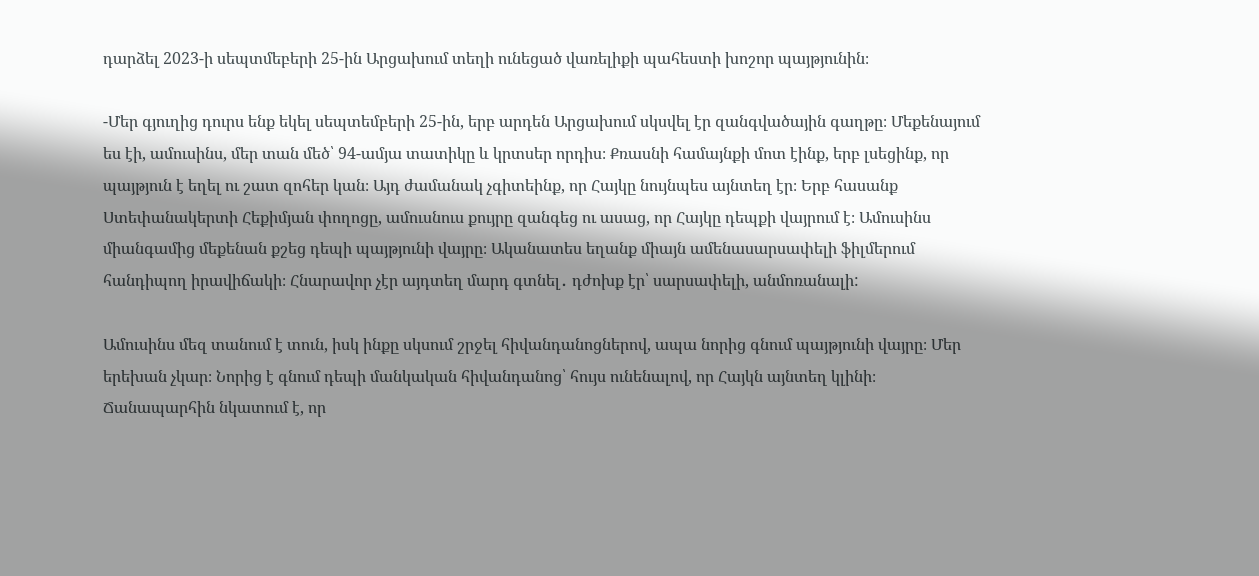դարձել 2023-ի սեպտմեբերի 25-ին Արցախում տեղի ունեցած վառելիքի պահեստի խոշոր պայթյունին։

-Մեր գյուղից դուրս ենք եկել սեպտեմբերի 25-ին, երբ արդեն Արցախում սկսվել էր զանգվածային գաղթը։ Մեքենայում ես էի, ամուսինս, մեր տան մեծ՝ 94-ամյա տատիկը և կրտսեր որդիս։ Քռասնի համայնքի մոտ էինք, երբ լսեցինք, որ պայթյուն է եղել ու շատ զոհեր կան։ Այդ ժամանակ չգիտեինք, որ Հայկը նույնպես այնտեղ էր։ Երբ հասանք Ստեփանակերտի Հեքիմյան փողոցը, ամուսնուս քույրը զանգեց ու ասաց, որ Հայկը դեպքի վայրում է։ Ամուսինս միանգամից մեքենան քշեց դեպի պայթյունի վայրը։ Ականատես եղանք միայն ամենասարսափելի ֆիլմերում հանդիպող իրավիճակի։ Հնարավոր չէր այդտեղ մարդ գտնել․ դժոխք էր՝ սարսափելի, անմոռանալի:

Ամուսինս մեզ տանում է տուն, իսկ ինքը սկսում շրջել հիվանդանոցներով, ապա նորից գնում պայթյունի վայրը։ Մեր երեխան չկար։ Նորից է գնում դեպի մանկական հիվանդանոց՝ հույս ունենալով, որ Հայկն այնտեղ կլինի։ Ճանապարհին նկատում է, որ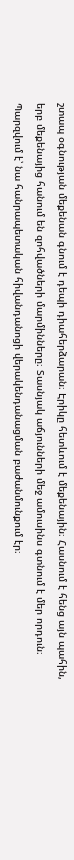շտապ օգնության մեքենան գնում է դեպի դիահերձարան։ Էրիկը հետևում է մեքենային։ Հասնում է հենց այն պահին, երբ մեքենայից հանում են զոհվածների մարմինները։ Տասնյակ աճյունների մեջ ամուսինս գտնում է մեր որդուն։ Պարզվում է՝ նա հանրապետական հիվանդանոցի վերակենդանացման բաժանմունքում էր։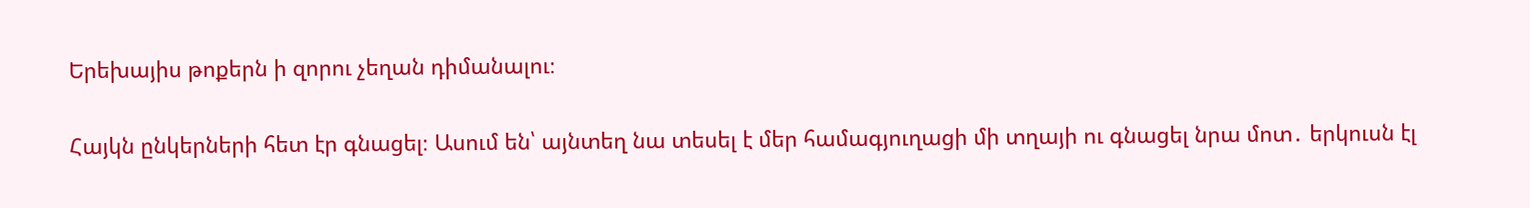Երեխայիս թոքերն ի զորու չեղան դիմանալու։

Հայկն ընկերների հետ էր գնացել։ Ասում են՝ այնտեղ նա տեսել է մեր համագյուղացի մի տղայի ու գնացել նրա մոտ․ երկուսն էլ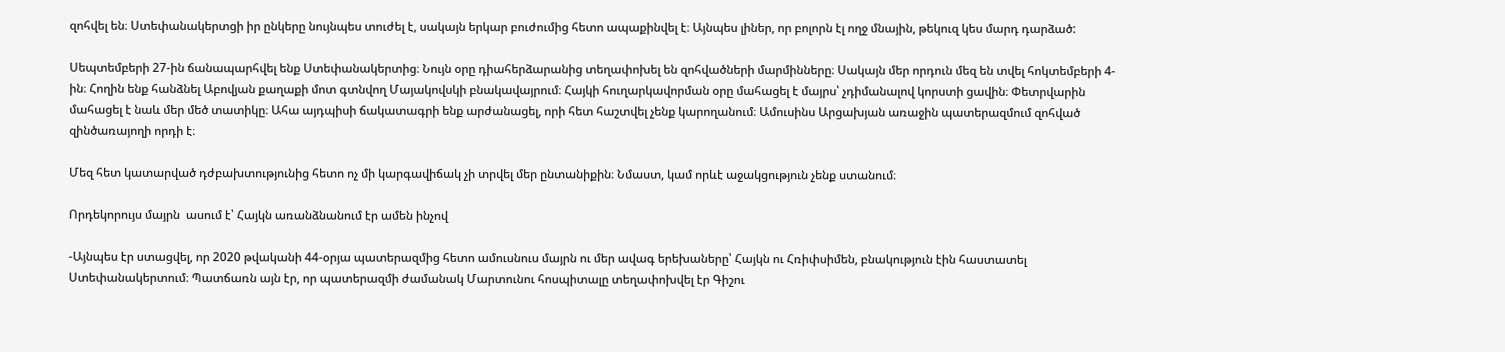զոհվել են։ Ստեփանակերտցի իր ընկերը նույնպես տուժել է, սակայն երկար բուժումից հետո ապաքինվել է։ Այնպես լիներ, որ բոլորն էլ ողջ մնային, թեկուզ կես մարդ դարձած:

Սեպտեմբերի 27-ին ճանապարհվել ենք Ստեփանակերտից։ Նույն օրը դիահերձարանից տեղափոխել են զոհվածների մարմինները։ Սակայն մեր որդուն մեզ են տվել հոկտեմբերի 4-ին։ Հողին ենք հանձնել Աբովյան քաղաքի մոտ գտնվող Մայակովսկի բնակավայրում։ Հայկի հուղարկավորման օրը մահացել է մայրս՝ չդիմանալով կորստի ցավին։ Փետրվարին մահացել է նաև մեր մեծ տատիկը։ Ահա այդպիսի ճակատագրի ենք արժանացել, որի հետ հաշտվել չենք կարողանում։ Ամուսինս Արցախյան առաջին պատերազմում զոհված զինծառայողի որդի է։

Մեզ հետ կատարված դժբախտությունից հետո ոչ մի կարգավիճակ չի տրվել մեր ընտանիքին։ Նմաստ, կամ որևէ աջակցություն չենք ստանում։

Որդեկորույս մայրն  ասում է՝ Հայկն առանձնանում էր ամեն ինչով

-Այնպես էր ստացվել, որ 2020 թվականի 44-օրյա պատերազմից հետո ամուսնուս մայրն ու մեր ավագ երեխաները՝ Հայկն ու Հռիփսիմեն, բնակություն էին հաստատել Ստեփանակերտում։ Պատճառն այն էր, որ պատերազմի ժամանակ Մարտունու հոսպիտալը տեղափոխվել էր Գիշու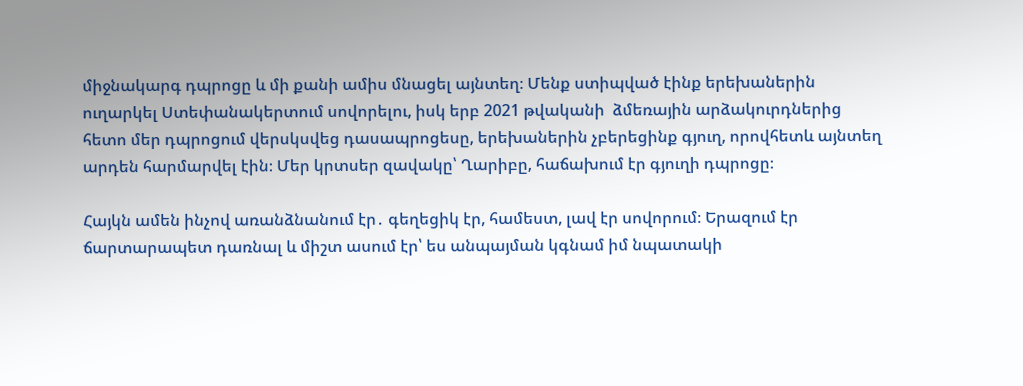միջնակարգ դպրոցը և մի քանի ամիս մնացել այնտեղ։ Մենք ստիպված էինք երեխաներին ուղարկել Ստեփանակերտում սովորելու, իսկ երբ 2021 թվականի  ձմեռային արձակուրդներից հետո մեր դպրոցում վերսկսվեց դասապրոցեսը, երեխաներին չբերեցինք գյուղ, որովհետև այնտեղ արդեն հարմարվել էին։ Մեր կրտսեր զավակը՝ Ղարիբը, հաճախում էր գյուղի դպրոցը։

Հայկն ամեն ինչով առանձնանում էր․ գեղեցիկ էր, համեստ, լավ էր սովորում։ Երազում էր ճարտարապետ դառնալ և միշտ ասում էր՝ ես անպայման կգնամ իմ նպատակի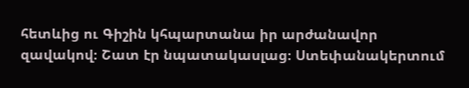հետևից ու Գիշին կհպարտանա իր արժանավոր զավակով։ Շատ էր նպատակասլաց։ Ստեփանակերտում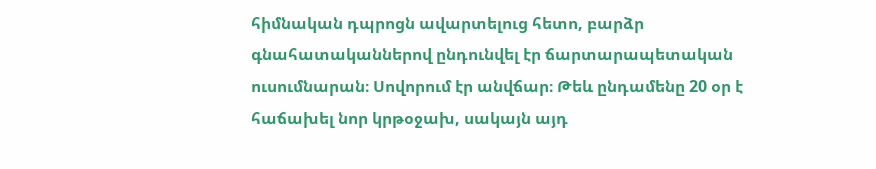հիմնական դպրոցն ավարտելուց հետո, բարձր գնահատականներով ընդունվել էր ճարտարապետական ուսումնարան։ Սովորում էր անվճար։ Թեև ընդամենը 20 օր է հաճախել նոր կրթօջախ, սակայն այդ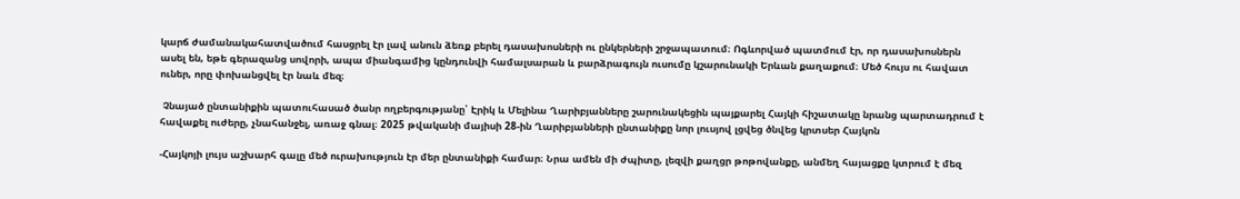կարճ ժամանակահատվածում հասցրել էր լավ անուն ձեռք բերել դասախոսների ու ընկերների շրջապատում։ Ոգևորված պատմում էր, որ դասախոսներն ասել են, եթե գերազանց սովորի, ապա միանգամից կընդունվի համալսարան և բարձրագույն ուսումը կշարունակի Երևան քաղաքում։ Մեծ հույս ու հավատ ուներ, որը փոխանցվել էր նաև մեզ։

 Չնայած ընտանիքին պատուհասած ծանր ողբերգությանը՝ Էրիկ և Մելինա Ղարիբյանները շարունակեցին պայքարել Հայկի հիշատակը նրանց պարտադրում է հավաքել ուժերը, չնահանջել, առաջ գնալ։ 2025 թվականի մայիսի 28-ին Ղարիբյանների ընտանիքը նոր լուսյով լցվեց ծնվեց կրտսեր Հայկոն

-Հայկոյի լույս աշխարհ գալը մեծ ուրախություն էր մեր ընտանիքի համար։ Նրա ամեն մի ժպիտը, լեզվի քաղցր թոթովանքը, անմեղ հայացքը կտրում է մեզ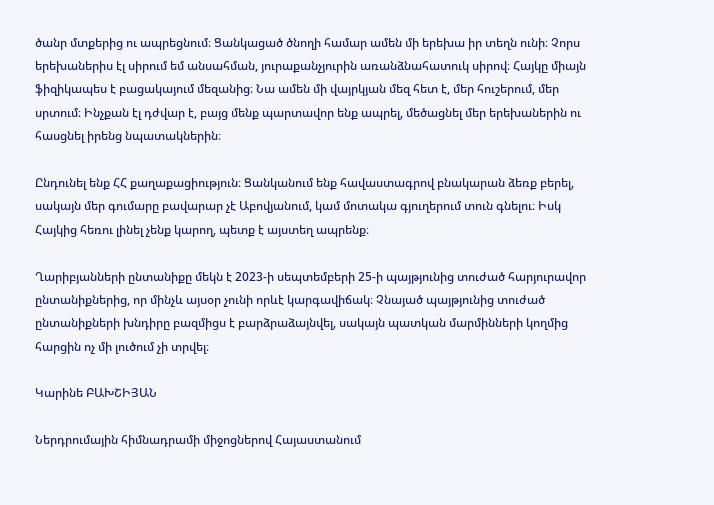ծանր մտքերից ու ապրեցնում։ Ցանկացած ծնողի համար ամեն մի երեխա իր տեղն ունի։ Չորս երեխաներիս էլ սիրում եմ անսահման, յուրաքանչյուրին առանձնահատուկ սիրով։ Հայկը միայն ֆիզիկապես է բացակայում մեզանից։ Նա ամեն մի վայրկյան մեզ հետ է, մեր հուշերում, մեր սրտում։ Ինչքան էլ դժվար է, բայց մենք պարտավոր ենք ապրել, մեծացնել մեր երեխաներին ու հասցնել իրենց նպատակներին։

Ընդունել ենք ՀՀ քաղաքացիություն։ Ցանկանում ենք հավաստագրով բնակարան ձեռք բերել, սակայն մեր գումարը բավարար չէ Աբովյանում, կամ մոտակա գյուղերում տուն գնելու։ Իսկ Հայկից հեռու լինել չենք կարող, պետք է այստեղ ապրենք։

Ղարիբյանների ընտանիքը մեկն է 2023-ի սեպտեմբերի 25-ի պայթյունից տուժած հարյուրավոր ընտանիքներից, որ մինչև այսօր չունի որևէ կարգավիճակ։ Չնայած պայթյունից տուժած ընտանիքների խնդիրը բազմիցս է բարձրաձայնվել, սակայն պատկան մարմինների կողմից հարցին ոչ մի լուծում չի տրվել։

Կարինե ԲԱԽՇԻՅԱՆ

Ներդրումային հիմնադրամի միջոցներով Հայաստանում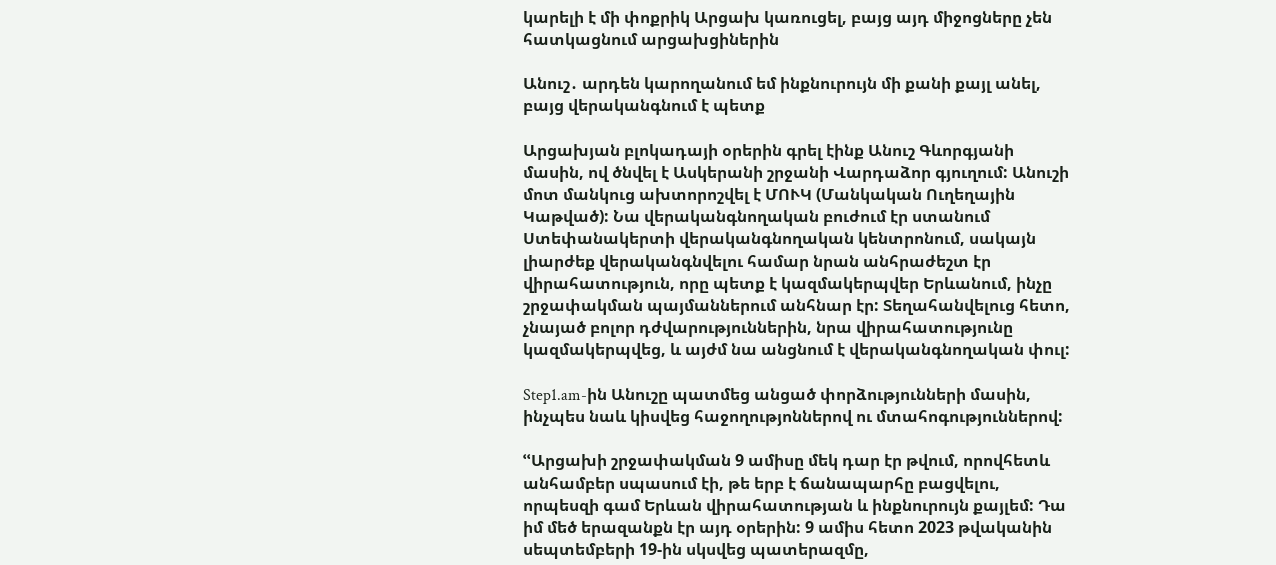կարելի է մի փոքրիկ Արցախ կառուցել, բայց այդ միջոցները չեն հատկացնում արցախցիներին

Անուշ․ արդեն կարողանում եմ ինքնուրույն մի քանի քայլ անել, բայց վերականգնում է պետք

Արցախյան բլոկադայի օրերին գրել էինք Անուշ Գևորգյանի մասին, ով ծնվել է Ասկերանի շրջանի Վարդաձոր գյուղում: Անուշի մոտ մանկուց ախտորոշվել է ՄՈՒԿ (Մանկական Ուղեղային Կաթված): Նա վերականգնողական բուժում էր ստանում Ստեփանակերտի վերականգնողական կենտրոնում, սակայն լիարժեք վերականգնվելու համար նրան անհրաժեշտ էր վիրահատություն, որը պետք է կազմակերպվեր Երևանում, ինչը շրջափակման պայմաններում անհնար էր: Տեղահանվելուց հետո, չնայած բոլոր դժվարություններին, նրա վիրահատությունը կազմակերպվեց, և այժմ նա անցնում է վերականգնողական փուլ:

Step1.am-ին Անուշը պատմեց անցած փորձությունների մասին, ինչպես նաև կիսվեց հաջողությոններով ու մտահոգություններով:

ՙՙԱրցախի շրջափակման 9 ամիսը մեկ դար էր թվում, որովհետև անհամբեր սպասում էի, թե երբ է ճանապարհը բացվելու, որպեսզի գամ Երևան վիրահատության և ինքնուրույն քայլեմ: Դա իմ մեծ երազանքն էր այդ օրերին: 9 ամիս հետո 2023 թվականին սեպտեմբերի 19-ին սկսվեց պատերազմը,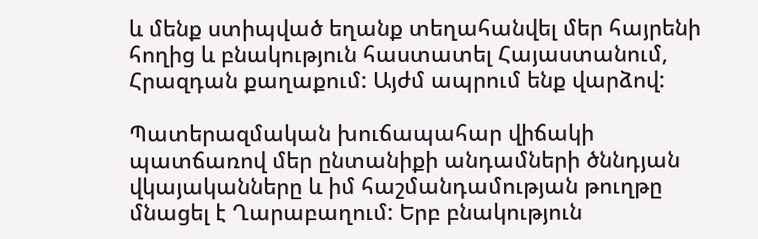և մենք ստիպված եղանք տեղահանվել մեր հայրենի հողից և բնակություն հաստատել Հայաստանում, Հրազդան քաղաքում: Այժմ ապրում ենք վարձով:

Պատերազմական խուճապահար վիճակի պատճառով մեր ընտանիքի անդամների ծննդյան վկայականները և իմ հաշմանդամության թուղթը մնացել է Ղարաբաղում: Երբ բնակություն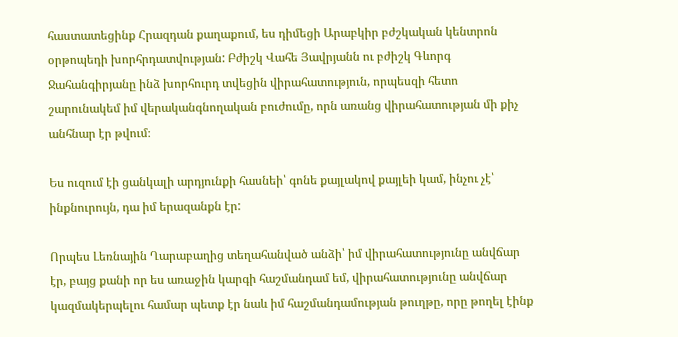հաստատեցինք Հրազդան քաղաքում, ես դիմեցի Արաբկիր բժշկական կենտրոն օրթոպեդի խորհրդատվության: Բժիշկ Վահե Յավրյանն ու բժիշկ Գևորգ Ջահանգիրյանը ինձ խորհուրդ տվեցին վիրահատություն, որպեսզի հետո շարունակեմ իմ վերականգնողական բուժումը, որն առանց վիրահատության մի քիչ անհնար էր թվում։

Ես ուզում էի ցանկալի արդյունքի հասնեի՝ գոնե քայլակով քայլեի կամ, ինչու չէ՝ ինքնուրույն, դա իմ երազանքն էր:

Որպես Լեռնային Ղարաբաղից տեղահանված անձի՝ իմ վիրահատությունը անվճար էր, բայց քանի որ ես առաջին կարգի հաշմանդամ եմ, վիրահատությունը անվճար կազմակերպելու համար պետք էր նաև իմ հաշմանդամության թուղթը, որը թողել էինք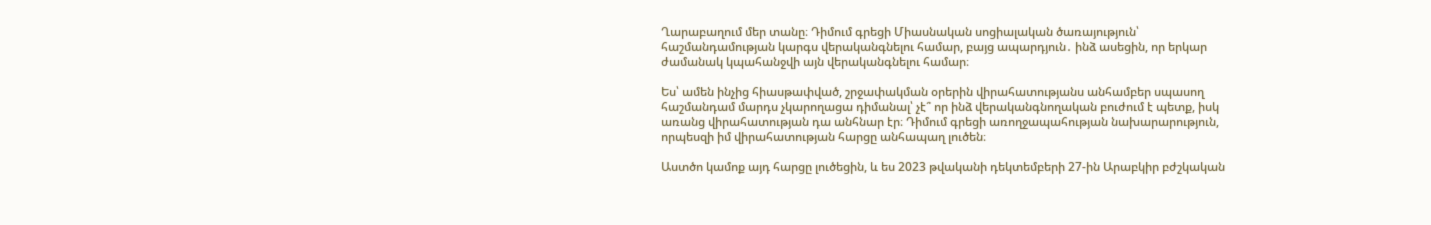Ղարաբաղում մեր տանը։ Դիմում գրեցի Միասնական սոցիալական ծառայություն՝ հաշմանդամության կարգս վերականգնելու համար, բայց ապարդյուն․ ինձ ասեցին, որ երկար ժամանակ կպահանջվի այն վերականգնելու համար։

Ես՝ ամեն ինչից հիասթափված, շրջափակման օրերին վիրահատությանս անհամբեր սպասող հաշմանդամ մարդս չկարողացա դիմանալ՝ չէ՞ որ ինձ վերականգնողական բուժում է պետք, իսկ առանց վիրահատության դա անհնար էր։ Դիմում գրեցի առողջապահության նախարարություն, որպեսզի իմ վիրահատության հարցը անհապաղ լուծեն։

Աստծո կամոք այդ հարցը լուծեցին, և ես 2023 թվականի դեկտեմբերի 27-ին Արաբկիր բժշկական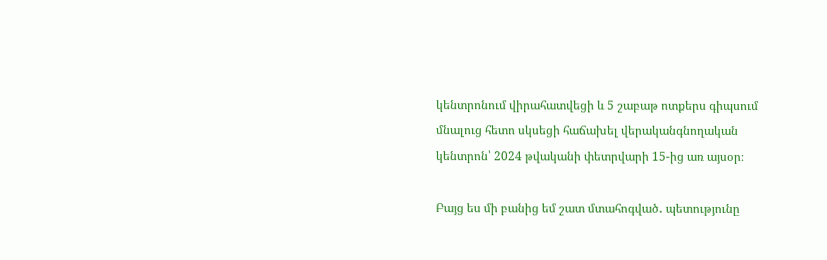կենտրոնում վիրահատվեցի և 5 շաբաթ ոտքերս գիպսում մնալուց հետո սկսեցի հաճախել վերականգնողական կենտրոն՝ 2024 թվականի փետրվարի 15-ից առ այսօր։

Բայց ես մի բանից եմ շատ մտահոգված․ պետությունը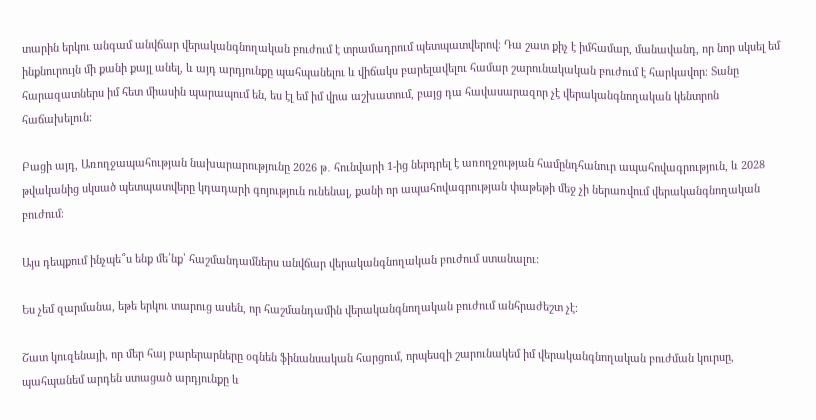տարին երկու անգամ անվճար վերականգնողական բուժում է տրամադրում պետպատվերով։ Դա շատ քիչ է իմհամար, մանավանդ, որ նոր սկսել եմ ինքնուրույն մի քանի քայլ անել, և այդ արդյունքը պահպանելու և վիճակս բարելավելու համար շարունակական բուժում է հարկավոր։ Տանը հարազատներս իմ հետ միասին պարապում են, ես էլ եմ իմ վրա աշխատում, բայց դա հավասարազոր չէ վերականգնողական կենտրոն հաճախելուն:

Բացի այդ, Առողջապահության նախարարությունը 2026 թ․ հունվարի 1-ից ներդրել է առողջության համընդհանուր ապահովագրություն, և 2028 թվականից սկսած պետպատվերը կդադարի գոյություն ունենալ, քանի որ ապահովագրության փաթեթի մեջ չի ներառվում վերականգնողական բուժում։

Այս դեպքում ինչպե՞ս ենք մե՛նք՝ հաշմանդամներս անվճար վերականգնողական բուժում ստանալու:

Ես չեմ զարմանա, եթե երկու տարուց ասեն, որ հաշմանդամին վերականգնողական բուժում անհրաժեշտ չէ։

Շատ կուզենայի, որ մեր հայ բարերարները օգնեն ֆինանսական հարցում, որպեսզի շարունակեմ իմ վերականգնողական բուժման կուրսը, պահպանեմ արդեն ստացած արդյունքը և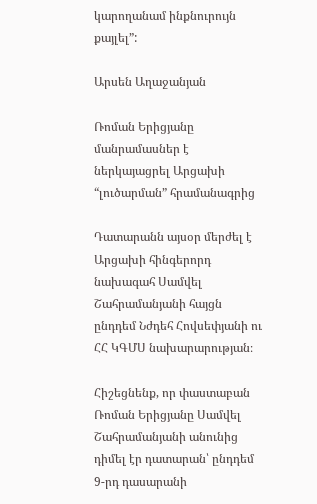կարողանամ ինքնուրույն քայլել”:

Արսեն Աղաջանյան

Ռոման Երիցյանը մանրամասներ է ներկայացրել Արցախի “լուծարման” հրամանագրից

Դատարանն այսօր մերժել է Արցախի հինգերորդ նախագահ Սամվել Շահրամանյանի հայցն ընդդեմ Նժդեհ Հովսեփյանի ու ՀՀ ԿԳՄՍ նախարարության։

Հիշեցնենք, որ փաստաբան Ռոման Երիցյանը Սամվել Շահրամանյանի անունից դիմել էր դատարան՝ ընդդեմ 9-րդ դասարանի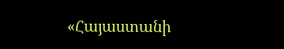«Հայաստանի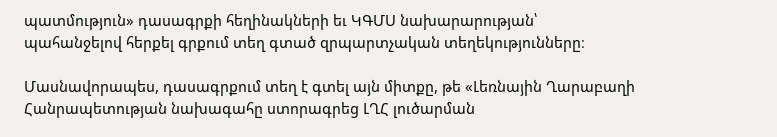պատմություն» դասագրքի հեղինակների եւ ԿԳՄՍ նախարարության՝ պահանջելով հերքել գրքում տեղ գտած զրպարտչական տեղեկությունները։

Մասնավորապես, դասագրքում տեղ է գտել այն միտքը, թե «Լեռնային Ղարաբաղի Հանրապետության նախագահը ստորագրեց ԼՂՀ լուծարման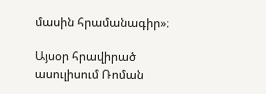մասին հրամանագիր»։

Այսօր հրավիրած ասուլիսում Ռոման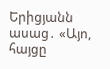Երիցյանն ասաց․ «Այո, հայցը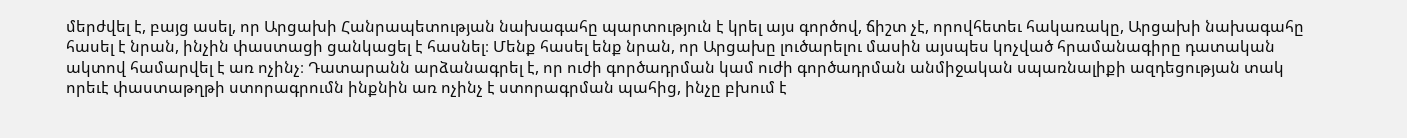մերժվել է, բայց ասել, որ Արցախի Հանրապետության նախագահը պարտություն է կրել այս գործով, ճիշտ չէ, որովհետեւ հակառակը, Արցախի նախագահը հասել է նրան, ինչին փաստացի ցանկացել է հասնել։ Մենք հասել ենք նրան, որ Արցախը լուծարելու մասին այսպես կոչված հրամանագիրը դատական ակտով համարվել է առ ոչինչ։ Դատարանն արձանագրել է, որ ուժի գործադրման կամ ուժի գործադրման անմիջական սպառնալիքի ազդեցության տակ որեւէ փաստաթղթի ստորագրումն ինքնին առ ոչինչ է ստորագրման պահից, ինչը բխում է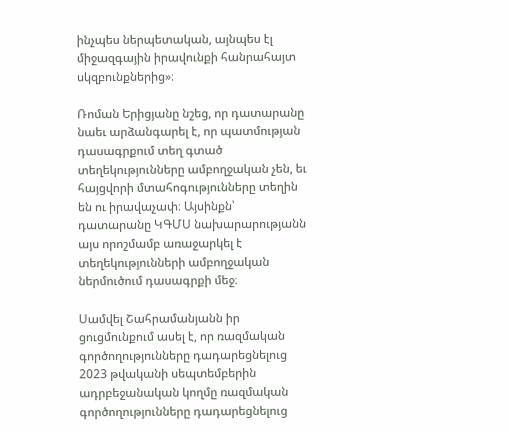ինչպես ներպետական, այնպես էլ միջազգային իրավունքի հանրահայտ սկզբունքներից»։

Ռոման Երիցյանը նշեց, որ դատարանը նաեւ արձանգարել է, որ պատմության դասագրքում տեղ գտած տեղեկությունները ամբողջական չեն, եւ հայցվորի մտահոգությունները տեղին են ու իրավաչափ։ Այսինքն՝ դատարանը ԿԳՄՍ նախարարությանն այս որոշմամբ առաջարկել է տեղեկությունների ամբողջական ներմուծում դասագրքի մեջ։

Սամվել Շահրամանյանն իր ցուցմունքում ասել է, որ ռազմական գործողությունները դադարեցնելուց 2023 թվականի սեպտեմբերին ադրբեջանական կողմը ռազմական գործողությունները դադարեցնելուց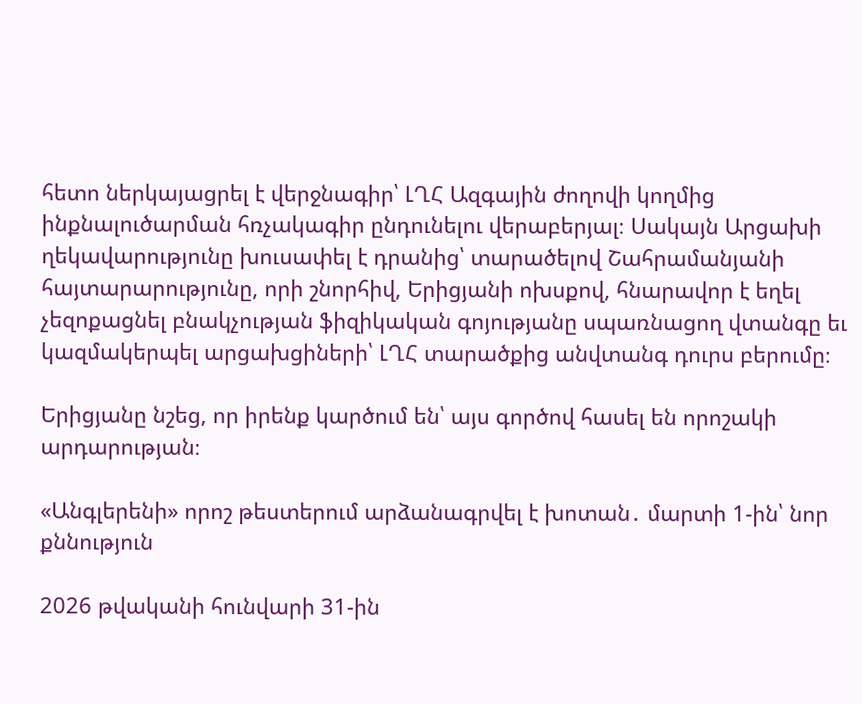հետո ներկայացրել է վերջնագիր՝ ԼՂՀ Ազգային ժողովի կողմից ինքնալուծարման հռչակագիր ընդունելու վերաբերյալ։ Սակայն Արցախի ղեկավարությունը խուսափել է դրանից՝ տարածելով Շահրամանյանի հայտարարությունը, որի շնորհիվ, Երիցյանի ոխսքով, հնարավոր է եղել չեզոքացնել բնակչության ֆիզիկական գոյությանը սպառնացող վտանգը եւ կազմակերպել արցախցիների՝ ԼՂՀ տարածքից անվտանգ դուրս բերումը։

Երիցյանը նշեց, որ իրենք կարծում են՝ այս գործով հասել են որոշակի արդարության։

«Անգլերենի» որոշ թեստերում արձանագրվել է խոտան․ մարտի 1-ին՝ նոր քննություն

2026 թվականի հունվարի 31-ին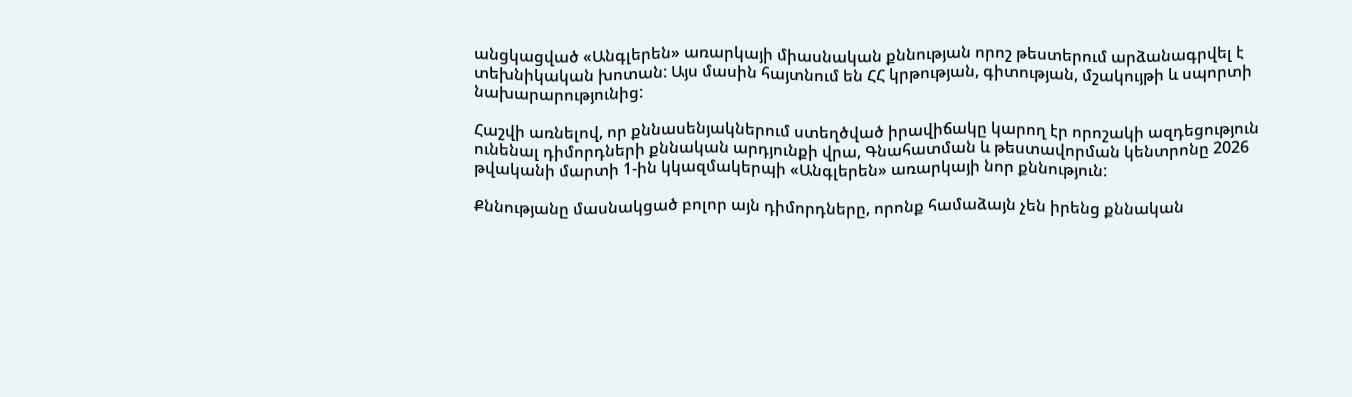անցկացված «Անգլերեն» առարկայի միասնական քննության որոշ թեստերում արձանագրվել է տեխնիկական խոտան: Այս մասին հայտնում են ՀՀ կրթության, գիտության, մշակույթի և սպորտի նախարարությունից:

Հաշվի առնելով, որ քննասենյակներում ստեղծված իրավիճակը կարող էր որոշակի ազդեցություն ունենալ դիմորդների քննական արդյունքի վրա, Գնահատման և թեստավորման կենտրոնը 2026 թվականի մարտի 1-ին կկազմակերպի «Անգլերեն» առարկայի նոր քննություն:

Քննությանը մասնակցած բոլոր այն դիմորդները, որոնք համաձայն չեն իրենց քննական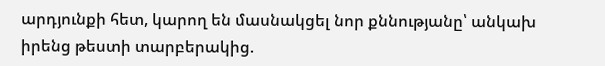արդյունքի հետ, կարող են մասնակցել նոր քննությանը՝ անկախ իրենց թեստի տարբերակից.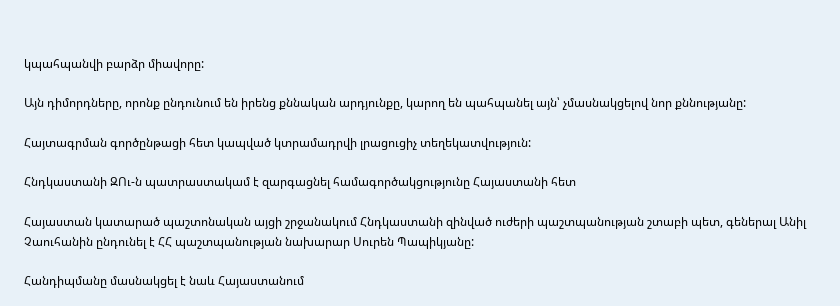կպահպանվի բարձր միավորը:

Այն դիմորդները, որոնք ընդունում են իրենց քննական արդյունքը, կարող են պահպանել այն՝ չմասնակցելով նոր քննությանը:

Հայտագրման գործընթացի հետ կապված կտրամադրվի լրացուցիչ տեղեկատվություն:

Հնդկաստանի ԶՈւ-ն պատրաստակամ է զարգացնել համագործակցությունը Հայաստանի հետ

Հայաստան կատարած պաշտոնական այցի շրջանակում Հնդկաստանի զինված ուժերի պաշտպանության շտաբի պետ, գեներալ Անիլ Չաուհանին ընդունել է ՀՀ պաշտպանության նախարար Սուրեն Պապիկյանը:

Հանդիպմանը մասնակցել է նաև Հայաստանում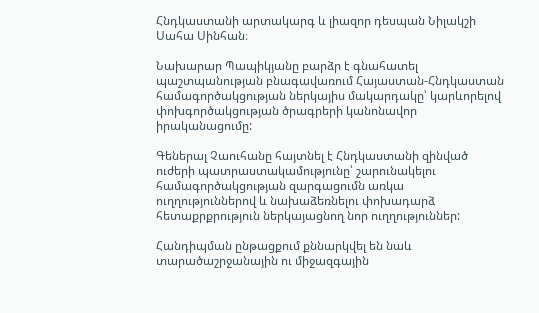Հնդկաստանի արտակարգ և լիազոր դեսպան Նիլակշի Սահա Սինհան։

Նախարար Պապիկյանը բարձր է գնահատել պաշտպանության բնագավառում Հայաստան-Հնդկաստան համագործակցության ներկայիս մակարդակը՝ կարևորելով փոխգործակցության ծրագրերի կանոնավոր իրականացումը:

Գեներալ Չաուհանը հայտնել է Հնդկաստանի զինված ուժերի պատրաստակամությունը՝ շարունակելու համագործակցության զարգացումն առկա ուղղություններով և նախաձեռնելու փոխադարձ հետաքրքրություն ներկայացնող նոր ուղղություններ:

Հանդիպման ընթացքում քննարկվել են նաև տարածաշրջանային ու միջազգային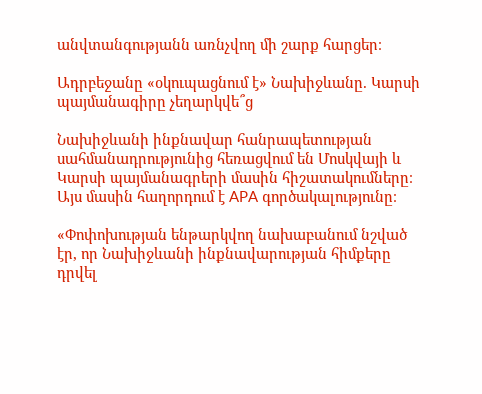անվտանգությանն առնչվող մի շարք հարցեր։

Ադրբեջանը «օկուպացնում է» Նախիջևանը. Կարսի պայմանագիրը չեղարկվե՞ց

Նախիջևանի ինքնավար հանրապետության սահմանադրությունից հեռացվում են Մոսկվայի և Կարսի պայմանագրերի մասին հիշատակումները։ Այս մասին հաղորդում է APA գործակալությունը։

«Փոփոխության ենթարկվող նախաբանում նշված էր, որ Նախիջևանի ինքնավարության հիմքերը դրվել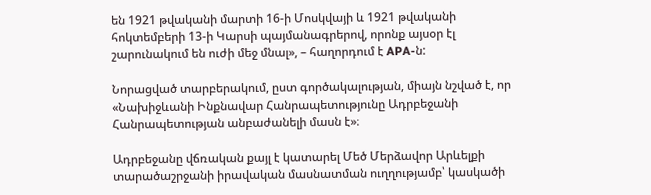են 1921 թվականի մարտի 16-ի Մոսկվայի և 1921 թվականի հոկտեմբերի 13-ի Կարսի պայմանագրերով, որոնք այսօր էլ շարունակում են ուժի մեջ մնալ», – հաղորդում է APA-ն:

Նորացված տարբերակում, ըստ գործակալության, միայն նշված է, որ «Նախիջևանի Ինքնավար Հանրապետությունը Ադրբեջանի Հանրապետության անբաժանելի մասն է»։

Ադրբեջանը վճռական քայլ է կատարել Մեծ Մերձավոր Արևելքի տարածաշրջանի իրավական մասնատման ուղղությամբ՝ կասկածի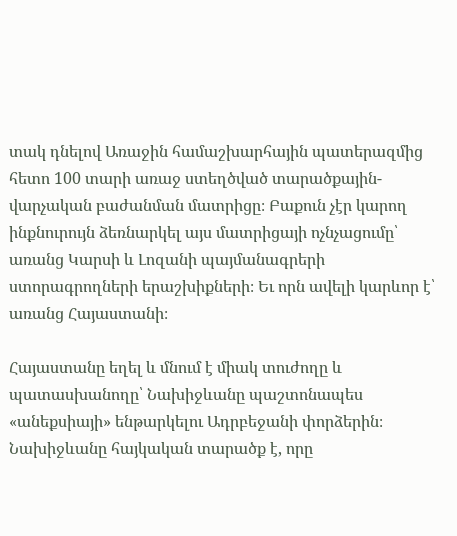տակ դնելով Առաջին համաշխարհային պատերազմից հետո 100 տարի առաջ ստեղծված տարածքային-վարչական բաժանման մատրիցը։ Բաքուն չէր կարող ինքնուրույն ձեռնարկել այս մատրիցայի ոչնչացումը՝ առանց Կարսի և Լոզանի պայմանագրերի ստորագրողների երաշխիքների։ Եւ որն ավելի կարևոր է՝ առանց Հայաստանի։

Հայաստանը եղել և մնում է միակ տուժողը և պատասխանողը՝ Նախիջևանը պաշտոնապես «անեքսիայի» ենթարկելու Ադրբեջանի փորձերին։ Նախիջևանը հայկական տարածք է, որը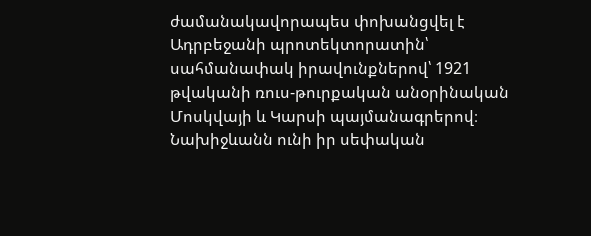ժամանակավորապես փոխանցվել է Ադրբեջանի պրոտեկտորատին՝ սահմանափակ իրավունքներով՝ 1921 թվականի ռուս-թուրքական անօրինական Մոսկվայի և Կարսի պայմանագրերով։ Նախիջևանն ունի իր սեփական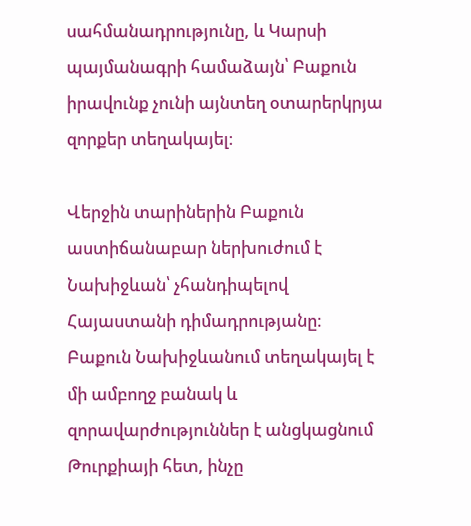սահմանադրությունը, և Կարսի պայմանագրի համաձայն՝ Բաքուն իրավունք չունի այնտեղ օտարերկրյա զորքեր տեղակայել։

Վերջին տարիներին Բաքուն աստիճանաբար ներխուժում է Նախիջևան՝ չհանդիպելով Հայաստանի դիմադրությանը։ Բաքուն Նախիջևանում տեղակայել է մի ամբողջ բանակ և զորավարժություններ է անցկացնում Թուրքիայի հետ, ինչը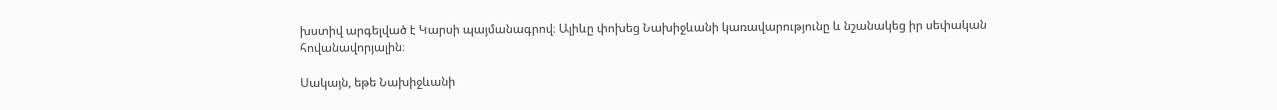խստիվ արգելված է Կարսի պայմանագրով։ Ալիևը փոխեց Նախիջևանի կառավարությունը և նշանակեց իր սեփական հովանավորյալին։

Սակայն, եթե Նախիջևանի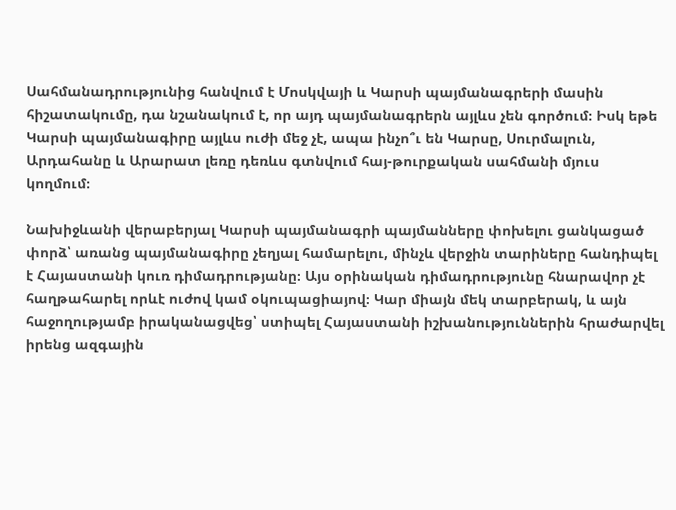Սահմանադրությունից հանվում է Մոսկվայի և Կարսի պայմանագրերի մասին հիշատակումը, դա նշանակում է, որ այդ պայմանագրերն այլևս չեն գործում։ Իսկ եթե Կարսի պայմանագիրը այլևս ուժի մեջ չէ, ապա ինչո՞ւ են Կարսը, Սուրմալուն, Արդահանը և Արարատ լեռը դեռևս գտնվում հայ-թուրքական սահմանի մյուս կողմում։

Նախիջևանի վերաբերյալ Կարսի պայմանագրի պայմանները փոխելու ցանկացած փորձ՝ առանց պայմանագիրը չեղյալ համարելու, մինչև վերջին տարիները հանդիպել է Հայաստանի կուռ դիմադրությանը։ Այս օրինական դիմադրությունը հնարավոր չէ հաղթահարել որևէ ուժով կամ օկուպացիայով։ Կար միայն մեկ տարբերակ, և այն հաջողությամբ իրականացվեց՝ ստիպել Հայաստանի իշխանություններին հրաժարվել իրենց ազգային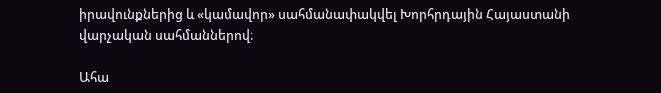իրավունքներից և «կամավոր» սահմանափակվել Խորհրդային Հայաստանի վարչական սահմաններով։

Ահա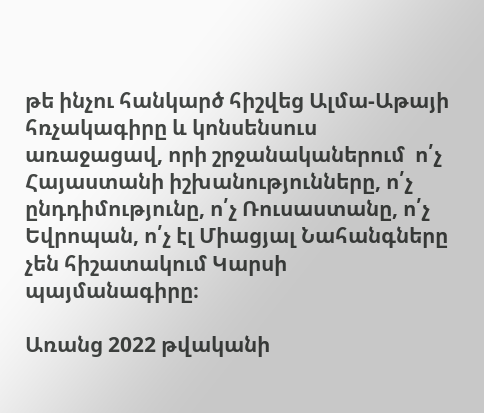թե ինչու հանկարծ հիշվեց Ալմա-Աթայի հռչակագիրը և կոնսենսուս առաջացավ, որի շրջանականերում  ո՛չ Հայաստանի իշխանությունները, ո՛չ ընդդիմությունը, ո՛չ Ռուսաստանը, ո՛չ Եվրոպան, ո՛չ էլ Միացյալ Նահանգները չեն հիշատակում Կարսի պայմանագիրը։

Առանց 2022 թվականի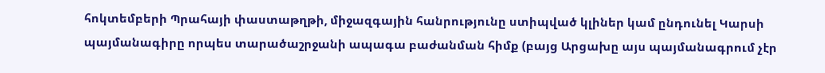հոկտեմբերի Պրահայի փաստաթղթի, միջազգային հանրությունը ստիպված կլիներ կամ ընդունել Կարսի պայմանագիրը որպես տարածաշրջանի ապագա բաժանման հիմք (բայց Արցախը այս պայմանագրում չէր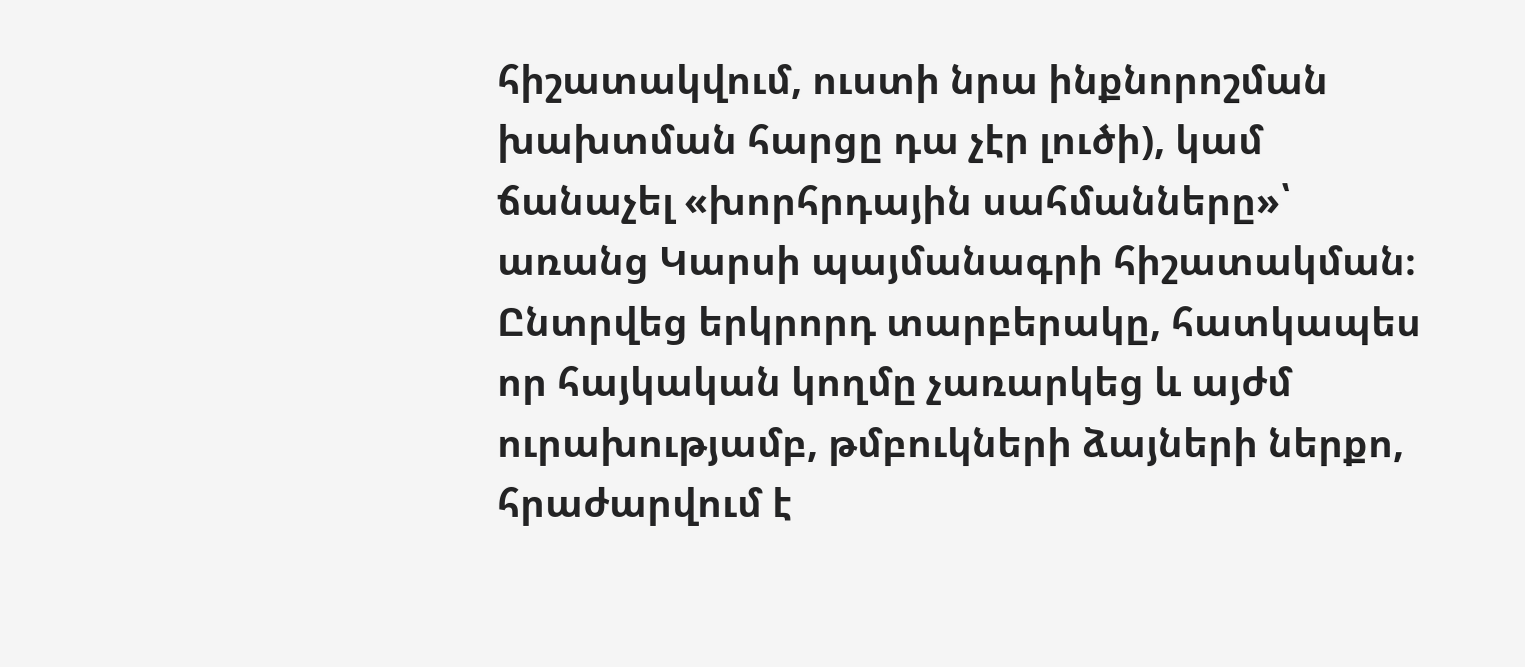հիշատակվում, ուստի նրա ինքնորոշման խախտման հարցը դա չէր լուծի), կամ ճանաչել «խորհրդային սահմանները»՝ առանց Կարսի պայմանագրի հիշատակման։ Ընտրվեց երկրորդ տարբերակը, հատկապես որ հայկական կողմը չառարկեց և այժմ ուրախությամբ, թմբուկների ձայների ներքո, հրաժարվում է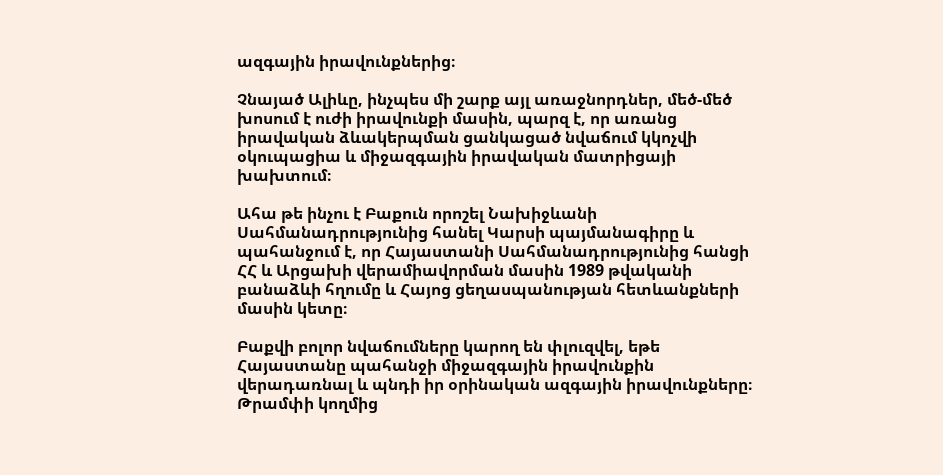ազգային իրավունքներից։

Չնայած Ալիևը, ինչպես մի շարք այլ առաջնորդներ, մեծ-մեծ խոսում է ուժի իրավունքի մասին, պարզ է, որ առանց իրավական ձևակերպման ցանկացած նվաճում կկոչվի օկուպացիա և միջազգային իրավական մատրիցայի խախտում։

Ահա թե ինչու է Բաքուն որոշել Նախիջևանի Սահմանադրությունից հանել Կարսի պայմանագիրը և պահանջում է, որ Հայաստանի Սահմանադրությունից հանցի ՀՀ և Արցախի վերամիավորման մասին 1989 թվականի բանաձևի հղումը և Հայոց ցեղասպանության հետևանքների մասին կետը։

Բաքվի բոլոր նվաճումները կարող են փլուզվել, եթե Հայաստանը պահանջի միջազգային իրավունքին վերադառնալ և պնդի իր օրինական ազգային իրավունքները։ Թրամփի կողմից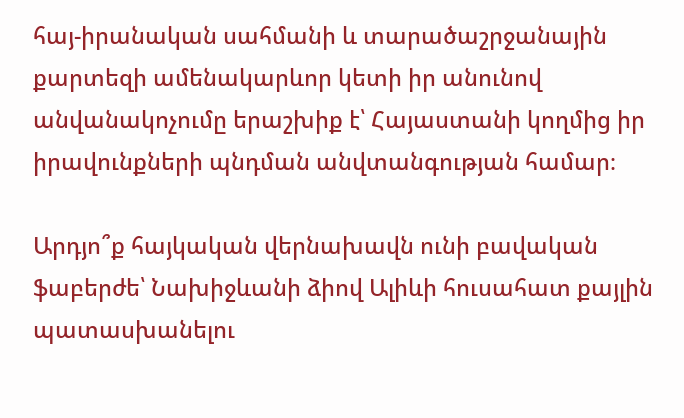հայ-իրանական սահմանի և տարածաշրջանային քարտեզի ամենակարևոր կետի իր անունով անվանակոչումը երաշխիք է՝ Հայաստանի կողմից իր իրավունքների պնդման անվտանգության համար։

Արդյո՞ք հայկական վերնախավն ունի բավական ֆաբերժե՝ Նախիջևանի ձիով Ալիևի հուսահատ քայլին պատասխանելու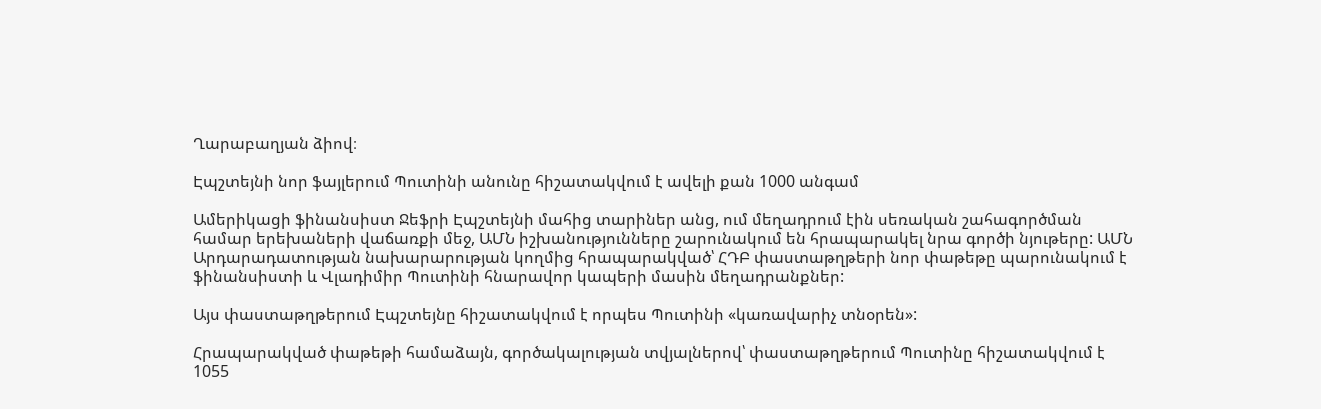Ղարաբաղյան ձիով։

Էպշտեյնի նոր ֆայլերում Պուտինի անունը հիշատակվում է ավելի քան 1000 անգամ

Ամերիկացի ֆինանսիստ Ջեֆրի Էպշտեյնի մահից տարիներ անց, ում մեղադրում էին սեռական շահագործման համար երեխաների վաճառքի մեջ, ԱՄՆ իշխանությունները շարունակում են հրապարակել նրա գործի նյութերը: ԱՄՆ Արդարադատության նախարարության կողմից հրապարակված՝ ՀԴԲ փաստաթղթերի նոր փաթեթը պարունակում է ֆինանսիստի և Վլադիմիր Պուտինի հնարավոր կապերի մասին մեղադրանքներ:

Այս փաստաթղթերում Էպշտեյնը հիշատակվում է որպես Պուտինի «կառավարիչ տնօրեն»:

Հրապարակված փաթեթի համաձայն, գործակալության տվյալներով՝ փաստաթղթերում Պուտինը հիշատակվում է 1055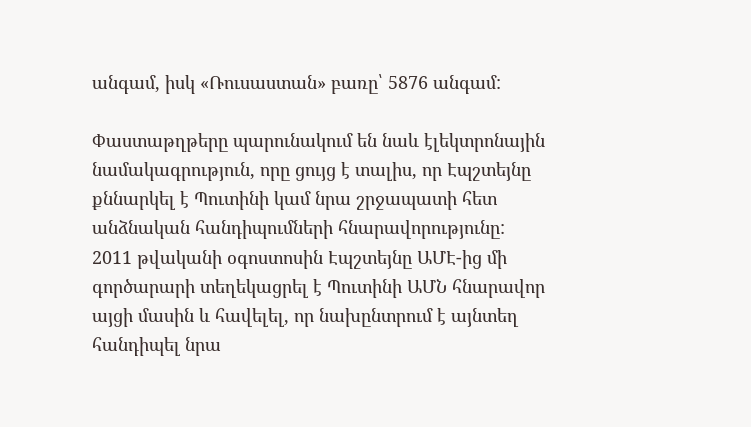անգամ, իսկ «Ռուսաստան» բառը՝ 5876 անգամ:

Փաստաթղթերը պարունակում են նաև էլեկտրոնային նամակագրություն, որը ցույց է տալիս, որ Էպշտեյնը քննարկել է Պուտինի կամ նրա շրջապատի հետ անձնական հանդիպումների հնարավորությունը: 2011 թվականի օգոստոսին Էպշտեյնը ԱՄԷ-ից մի գործարարի տեղեկացրել է Պուտինի ԱՄՆ հնարավոր այցի մասին և հավելել, որ նախընտրում է այնտեղ հանդիպել նրա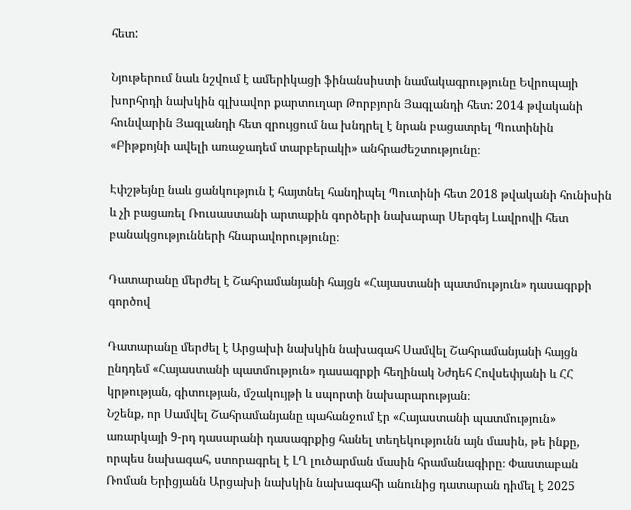հետ:

Նյութերում նաև նշվում է ամերիկացի ֆինանսիստի նամակագրությունը Եվրոպայի խորհրդի նախկին գլխավոր քարտուղար Թորբյորն Յագլանդի հետ: 2014 թվականի հունվարին Յագլանդի հետ զրույցում նա խնդրել է նրան բացատրել Պուտինին «Բիթքոյնի ավելի առաջադեմ տարբերակի» անհրաժեշտությունը։

Էփշթեյնը նաև ցանկություն է հայտնել հանդիպել Պուտինի հետ 2018 թվականի հունիսին և չի բացառել Ռուսաստանի արտաքին գործերի նախարար Սերգեյ Լավրովի հետ բանակցությունների հնարավորությունը։

Դատարանը մերժել է Շահրամանյանի հայցն «Հայաստանի պատմություն» դասագրքի գործով

Դատարանը մերժել է Արցախի նախկին նախագահ Սամվել Շահրամանյանի հայցն ընդդեմ «Հայաստանի պատմություն» դասագրքի հեղինակ Նժդեհ Հովսեփյանի և ՀՀ կրթության, գիտության, մշակույթի և սպորտի նախարարության։
Նշենք, որ Սամվել Շահրամանյանը պահանջում էր «Հայաստանի պատմություն» առարկայի 9-րդ դասարանի դասագրքից հանել տեղեկությունն այն մասին, թե ինքը, որպես նախագահ, ստորագրել է ԼՂ լուծարման մասին հրամանագիրը։ Փաստաբան Ռոման Երիցյանն Արցախի նախկին նախագահի անունից դատարան դիմել է 2025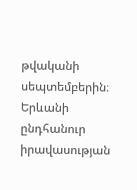թվականի սեպտեմբերին։
Երևանի ընդհանուր իրավասության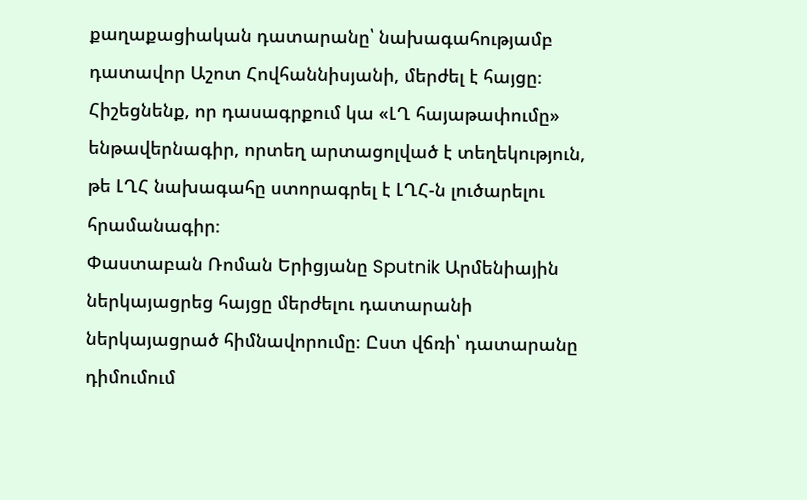քաղաքացիական դատարանը՝ նախագահությամբ դատավոր Աշոտ Հովհաննիսյանի, մերժել է հայցը։
Հիշեցնենք, որ դասագրքում կա «ԼՂ հայաթափումը» ենթավերնագիր, որտեղ արտացոլված է տեղեկություն, թե ԼՂՀ նախագահը ստորագրել է ԼՂՀ-ն լուծարելու հրամանագիր։
Փաստաբան Ռոման Երիցյանը Sputnik Արմենիային ներկայացրեց հայցը մերժելու դատարանի ներկայացրած հիմնավորումը։ Ըստ վճռի՝ դատարանը դիմումում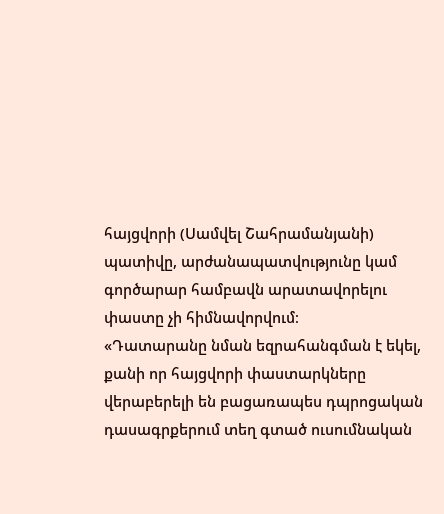հայցվորի (Սամվել Շահրամանյանի) պատիվը, արժանապատվությունը կամ գործարար համբավն արատավորելու փաստը չի հիմնավորվում։
«Դատարանը նման եզրահանգման է եկել, քանի որ հայցվորի փաստարկները վերաբերելի են բացառապես դպրոցական դասագրքերում տեղ գտած ուսումնական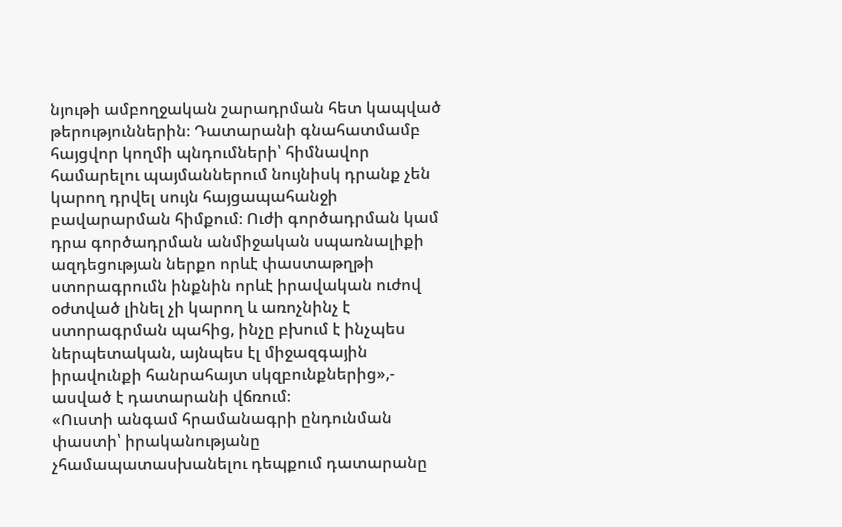նյութի ամբողջական շարադրման հետ կապված թերություններին։ Դատարանի գնահատմամբ հայցվոր կողմի պնդումների՝ հիմնավոր համարելու պայմաններում նույնիսկ դրանք չեն կարող դրվել սույն հայցապահանջի բավարարման հիմքում։ Ուժի գործադրման կամ դրա գործադրման անմիջական սպառնալիքի ազդեցության ներքո որևէ փաստաթղթի ստորագրումն ինքնին որևէ իրավական ուժով օժտված լինել չի կարող և առոչնինչ է ստորագրման պահից, ինչը բխում է ինչպես ներպետական, այնպես էլ միջազգային իրավունքի հանրահայտ սկզբունքներից»,- ասված է դատարանի վճռում։
«Ուստի անգամ հրամանագրի ընդունման փաստի՝ իրականությանը չհամապատասխանելու դեպքում դատարանը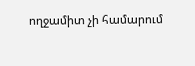ողջամիտ չի համարում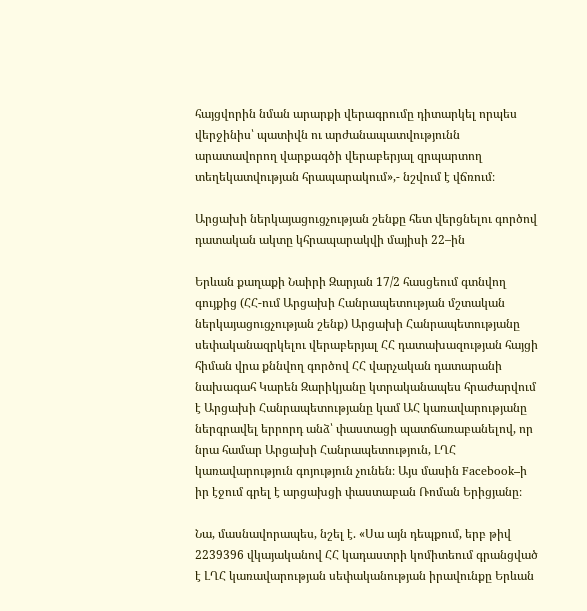հայցվորին նման արարքի վերագրումը դիտարկել որպես վերջինիս՝ պատիվն ու արժանապատվությունն արատավորող վարքագծի վերաբերյալ զրպարտող տեղեկատվության հրապարակում»,- նշվում է վճռում։

Արցախի ներկայացուցչության շենքը հետ վերցնելու գործով դատական ակտը կհրապարակվի մայիսի 22–ին

Երևան քաղաքի Նաիրի Զարյան 17/2 հասցեում գտնվող գույքից (ՀՀ-ում Արցախի Հանրապետության մշտական ներկայացուցչության շենք) Արցախի Հանրապետությանը սեփականազրկելու վերաբերյալ ՀՀ դատախազության հայցի հիման վրա քննվող գործով ՀՀ վարչական դատարանի նախագահ Կարեն Զարիկյանը կտրականապես հրաժարվում է Արցախի Հանրապետությանը կամ ԱՀ կառավարությանը ներգրավել երրորդ անձ՝ փաստացի պատճառաբանելով, որ նրա համար Արցախի Հանրապետություն, ԼՂՀ կառավարություն գոյություն չունեն։ Այս մասին Facebook–ի իր էջում գրել է արցախցի փաստաբան Ռոման Երիցյանը։

Նա, մասնավորապես, նշել է. «Սա այն դեպքում, երբ թիվ 2239396 վկայականով ՀՀ կադաստրի կոմիտեում գրանցված է ԼՂՀ կառավարության սեփականության իրավունքը Երևան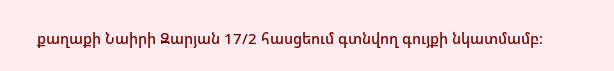քաղաքի Նաիրի Զարյան 17/2 հասցեում գտնվող գույքի նկատմամբ։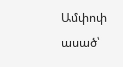Ամփոփ ասած՝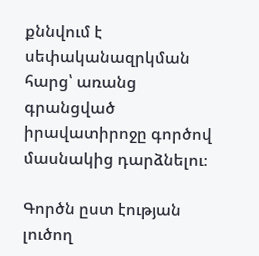քննվում է սեփականազրկման հարց՝ առանց գրանցված իրավատիրոջը գործով մասնակից դարձնելու։

Գործն ըստ էության լուծող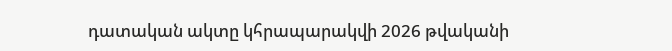դատական ակտը կհրապարակվի 2026 թվականի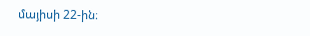մայիսի 22-ին։